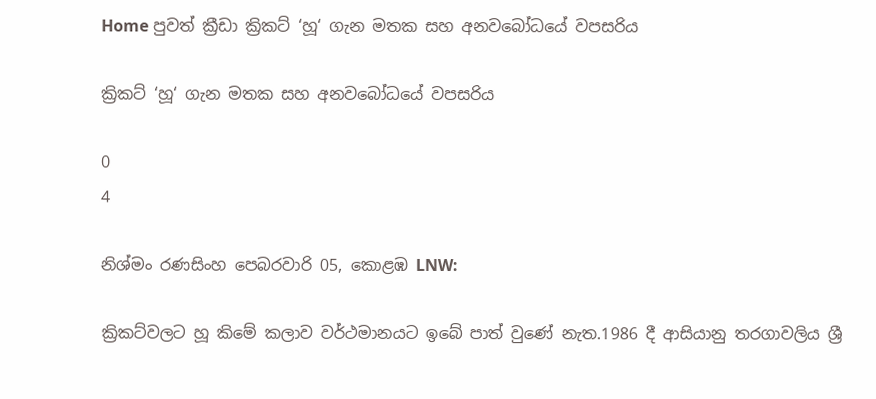Home පුවත් ක්‍රීඩා ක්‍රිකට් ‘හූ‘ ගැන මතක සහ අනවබෝධයේ වපසරිය

ක්‍රිකට් ‘හූ‘ ගැන මතක සහ අනවබෝධයේ වපසරිය

0
4

නිශ්මං රණසිංහ පෙබරවාරි 05, කොළඹ LNW:

ක්‍රිකට්වලට හූ කිමේ කලාව වර්ථමානයට ඉබේ පාත් වුණේ නැත.1986 දී ආසියානු තරගාවලිය ශ්‍රී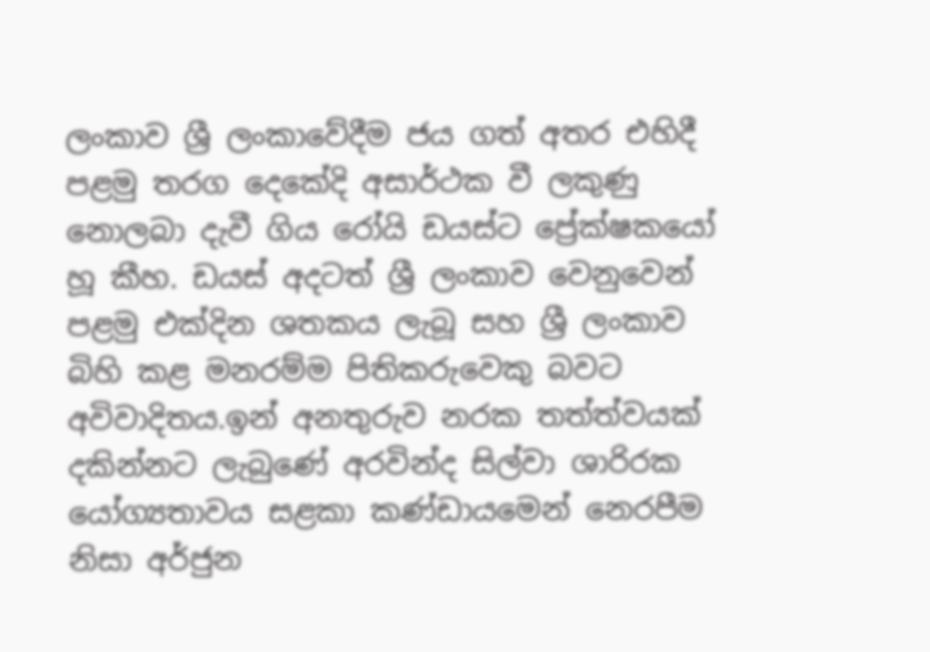ලංකාව ශ්‍රී ලංකාවේදීම ජය ගත් අතර එහිදී පළමු තරග දෙකේදි අසාර්ථක වී ලකුණු නොලබා දැවී ගිය රෝයි ඩයස්ට ප්‍රේක්ෂකයෝ හූ කීහ. ඩයස් අදටත් ශ්‍රී ලංකාව වෙනුවෙන් පළමු එක්දින ශතකය ලැබූ සහ ශ්‍රී ලංකාව බිහි කළ මනරම්ම පිතිකරුවෙකු බවට අවිවාදිතය.ඉන් අනතුරුව නරක තත්ත්වයක් දකින්නට ලැබුණේ අරවින්ද සිල්වා ශාරිරක යෝග්‍යතාවය සළකා කණ්ඩායමෙන් නෙරපීම නිසා අර්ජුන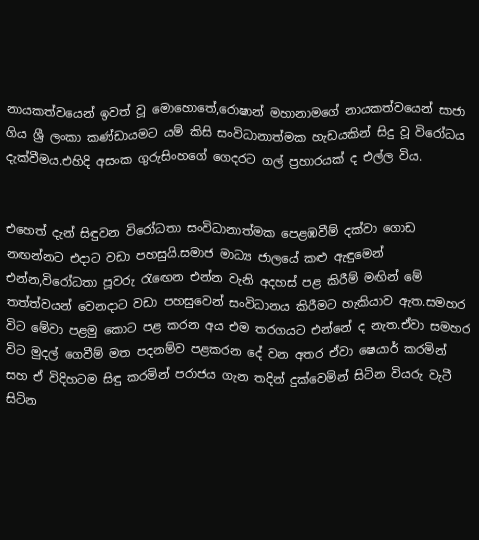නායකත්වයෙන් ඉවත් වූ මොහොතේ,රොෂාන් මහානාමගේ නායකත්වයෙන් සාජා ගිය ශ්‍රී ලංකා කණ්ඩායමට යම් කිසි සංවිධානාත්මක හැඩයකින් සිදු වූ විරෝධය දැක්වීමය.එහිදි අසංක ගුරුසිංහගේ ගෙදරට ගල් ප්‍රහාරයක් ද එල්ල විය.


එහෙත් දැන් සිඳුවන විරෝධතා සංවිධානාත්මක පෙළඹවීම් දක්වා ගොඩ නඟන්නට එදාට වඩා පහසුයි.සමාජ මාධ්‍ය ජාලයේ කළු ඇඳුමෙන් එන්න,විරෝධතා පූවරු රැඟෙන එන්න වැනි අදහස් පළ කිරීම් මඟින් මේ තත්ත්වයන් වෙනදාට වඩා පහසුවෙන් සංවිධානය කිරීමට හැකියාව ඇත.සමහර විට මේවා පළමු කොට පළ කරන අය එම තරගයට එන්නේ ද නැත.ඒවා සමහර විට මුදල් ගෙවීම් මත පදනම්ව පළකරන දේ වන අතර ඒවා ෂෙයාර් කරමින් සහ ඒ විදිහටම සිඳු කරමින් පරාජය ගැන තදින් දුක්වෙමින් සිටින වියරු වැටී සිටින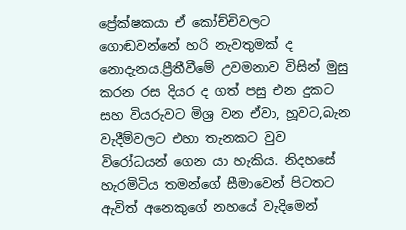ප්‍රේක්ෂකයා ඒ කෝච්චිවලට ගොඬවන්නේ හරි නැවතුමක් ද නොදැනය.ප්‍රීතීවීමේ උවමනාව විසින් මුසු කරන රස දියර ද ගත් පසු එන දුකට සහ වියරුවට මිශ්‍ර වන ඒවා, හූවට,බැන වැදීම්වලට එහා තැනකට වුව විරෝධයන් ගෙන යා හැකිය. නිදහසේ හැරමිටිය තමන්ගේ සීමාවෙන් පිටතට ඇවිත් අනෙකුගේ නහයේ වැදිමෙන්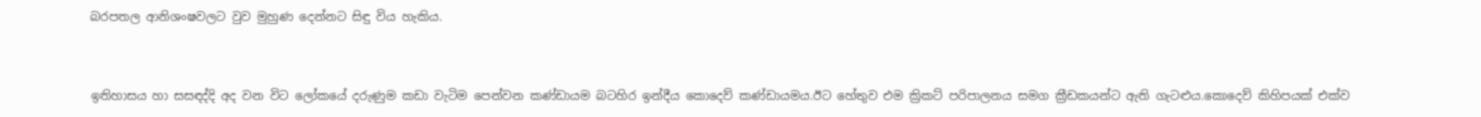බරපතල ආනිශංෂවලට වුව මුහුණ දෙන්නට සිඳු විය හැකිය.


ඉතිහාසය හා සසඳද්දි අද වන විට ලෝකයේ දරුණුම කඩා වැටිම පෙන්වන කණ්ඩායම බටහිර ඉන්දීය කොදෙව් කණ්ඩායමය.ඊට හේතුව එම ක්‍රිකට් පරිපාලනය සමග ක්‍රීඩකයන්ට ඇති ගැටළුය.කොදෙව් කිහිපයක් එක්ව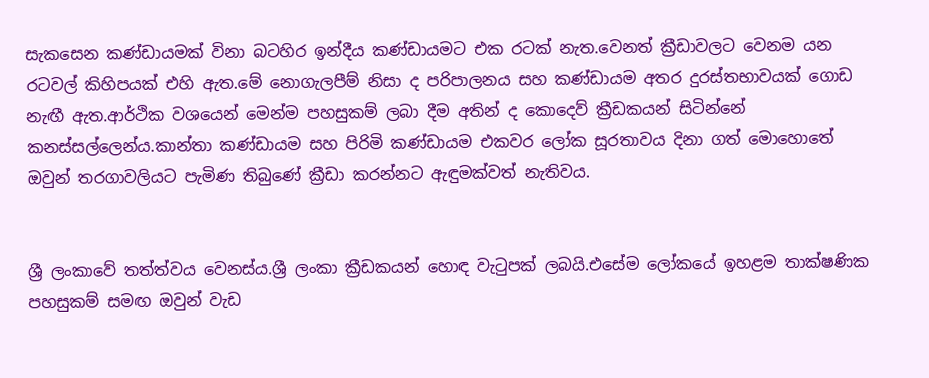සැකසෙන කණ්ඩායමක් විනා බටහිර ඉන්දීය කණ්ඩායමට එක රටක් නැත.වෙනත් ක්‍රීඩාවලට වෙනම යන රටවල් කිහිපයක් එහි ඇත.මේ නොගැලපීම් නිසා ද පරිපාලනය සහ කණ්ඩායම අතර දුරස්තභාවයක් ගොඩ නැඟී ඇත.ආර්ථික වශයෙන් මෙන්ම පහසුකම් ලබා දීම අතින් ද කොදෙව් ක්‍රීඩකයන් සිටින්නේ කනස්සල්ලෙන්ය.කාන්තා කණ්ඩායම සහ පිරිමි කණ්ඩායම එකවර ලෝක සූරතාවය දිනා ගත් මොහොතේ ඔවුන් තරගාවලියට පැමිණ තිබුණේ ක්‍රීඩා කරන්නට ඇඳුමක්වත් නැතිවය.


ශ්‍රී ලංකාවේ තත්ත්වය වෙනස්ය.ශ්‍රී ලංකා ක්‍රීඩකයන් හොඳ වැටුපක් ලබයි.එසේම ලෝකයේ ඉහළම තාක්ෂණික පහසුකම් සමඟ ඔවුන් වැඩ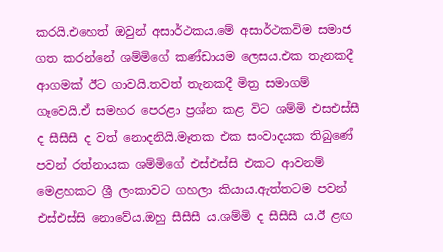කරයි.එහෙත් ඔවුන් අසාර්ථකය.මේ අසාර්ථකවිම සමාජ ගත කරන්නේ ශම්මිගේ කණ්ඩායම ලෙසය.එක තැනකදී ආගමක් ඊට ගාවයි.තවත් තැනකදී මිත්‍ර සමාගම් ගෑවෙයි.ඒ සමහර පෙරළා ප්‍රශ්න කළ විට ශම්මි එසඑස්සී ද සීසීසී ද වත් නොදනියි.මෑතක එක සංවාදයක තිබුණේ පවන් රත්නායක ශම්මිගේ එස්එස්සි එකට ආවනම් මෙළහකට ශ්‍රී ලංකාවට ගහලා කියාය.ඇත්තටම පවන් එස්එස්සි නොවේය.ඔහු සීසීසී ය.ශම්මි ද සීසීසී ය.ඊ ළඟ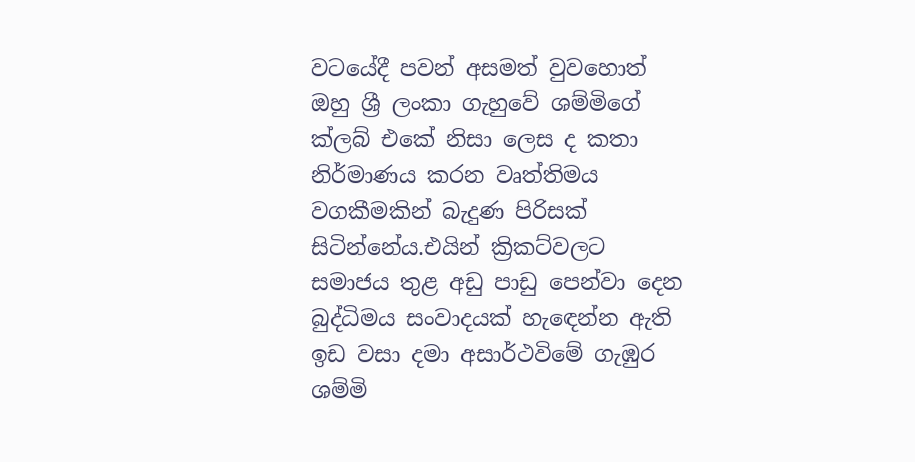වටයේදී පවන් අසමත් වුවහොත් ඔහු ශ්‍රී ලංකා ගැහුවේ ශම්මිගේ ක්ලබ් එකේ නිසා ලෙස ද කතා නිර්මාණය කරන වෘත්තිමය වගකීමකින් බැදුණ පිරිසක් සිටින්නේය.එයින් ක්‍රිකට්වලට සමාජය තුළ අඩු පාඩු පෙන්වා දෙන බුද්ධිමය සංවාදයක් හැඳෙන්න ඇති ඉඩ වසා දමා අසාර්ථවිමේ ගැඹුර ශම්මි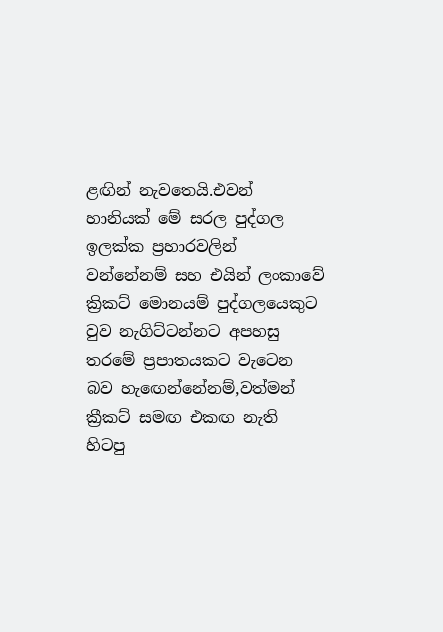ළඟින් නැවතෙයි.එවන් හානියක් මේ සරල පුද්ගල ඉලක්ක ප්‍රහාරවලින් වන්නේනම් සහ එයින් ලංකාවේ ක්‍රිකට් මොනයම් පුද්ගලයෙකුට වුව නැගිට්ටන්නට අපහසු තරමේ ප්‍රපාතයකට වැටෙන බව හැඟෙන්නේනම්,වත්මන් ක්‍රීකට් සමඟ එකඟ නැති හිටපු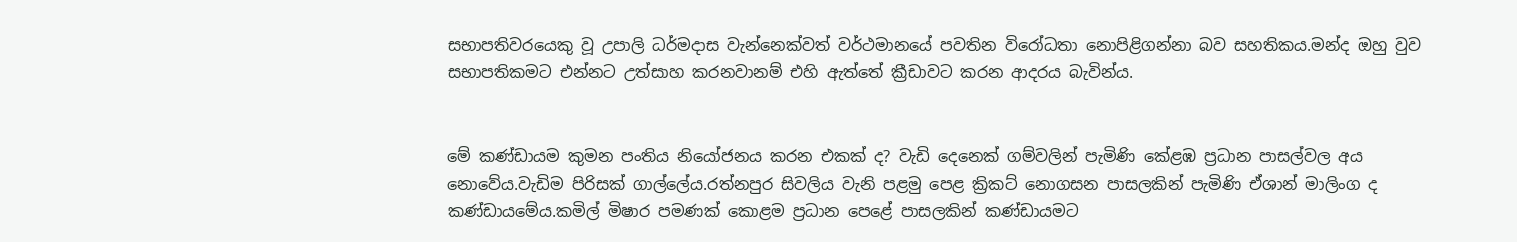සභාපතිවරයෙකු වූ උපාලි ධර්මදාස වැන්නෙක්වත් වර්ථමානයේ පවතින විරෝධතා නොපිළිගන්නා බව සහතිකය.මන්ද ඔහු වුව සභාපතිකමට එන්නට උත්සාහ කරනවානම් එහි ඇත්තේ ක්‍රීඩාවට කරන ආදරය බැවින්ය.


මේ කණ්ඩායම කුමන පංතිය නියෝජනය කරන එකක් ද? වැඩි දෙනෙක් ගම්වලින් පැමිණි කේළඹ ප්‍රධාන පාසල්වල අය නොවේය.වැඩිම පිරිසක් ගාල්ලේය.රත්නපුර සිවලිය වැනි පළමු පෙළ ක්‍රිකට් නොගසන පාසලකින් පැමිණි ඒශාන් මාලිංග ද කණ්ඩායමේය.කමිල් මිෂාර පමණක් කොළම ප්‍රධාන පෙළේ පාසලකින් කණ්ඩායමට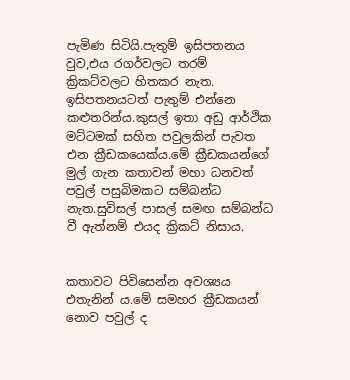පැමිණ සිටියි.පැතුම් ඉසිපතනය වුව,එය රගර්වලට තරම් ක්‍රිකට්වලට හිතකර නැත. ඉසිපතනයටත් පැතුම් එන්නෙ කළුතරින්ය.කුසල් ඉතා අඩු ආර්ථික මට්ටමක් සහිත පවුලකින් පැවත එන ක්‍රීඩකයෙක්ය.මේ ක්‍රීඩකයන්ගේ මුල් ගැන කතාවන් මහා ධනවත් පවුල් පසුබිමකට සම්බන්ධ නැත.සුවිසල් පාසල් සමඟ සම්බන්ධ වී ඇත්නම් එයද ක්‍රිකට් නිසාය.


කතාවට පිවිසෙන්න අවශ්‍යය එතැනින් ය.මේ සමහර ක්‍රීඩකයන් නොව පවුල් ද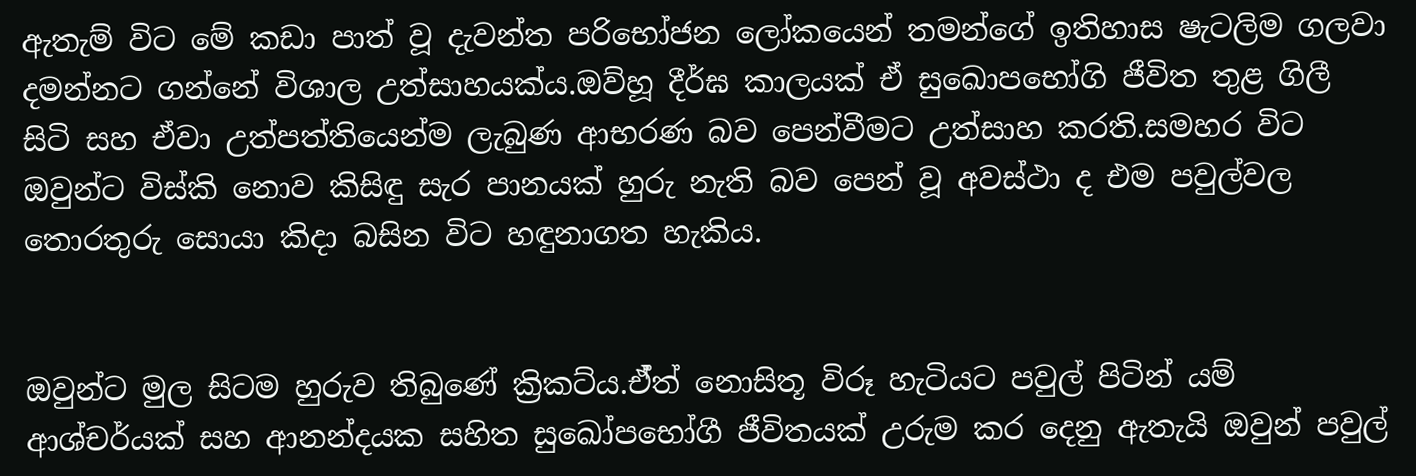ඇතැම් විට මේ කඩා පාත් වූ දැවන්ත පරිභෝජන ලෝකයෙන් තමන්ගේ ඉතිහාස ෂැටලිම ගලවා දමන්නට ගන්නේ විශාල උත්සාහයක්ය.ඔව්හූ දීර්ඝ කාලයක් ඒ සුඛොපභෝගි ජීවිත තුළ ගිලී සිටි සහ ඒවා උත්පත්තියෙන්ම ලැබුණ ආභරණ බව පෙන්වීමට උත්සාහ කරති.සමහර විට ඔවුන්ට විස්කි නොව කිසිඳු සැර පානයක් හුරු නැති බව පෙන් වූ අවස්ථා ද එම පවුල්වල තොරතුරු සොයා කිදා බසින විට හඳුනාගත හැකිය.


ඔවුන්ට මුල සිටම හුරුව තිබුණේ ක්‍රිකට්ය.ඒ්ත් නොසිතූ විරූ හැටියට පවුල් පිටින් යම් ආශ්චර්යක් සහ ආනන්දයක සහිත සුඛෝපභෝගී ජීවිතයක් උරුම කර දෙනු ඇතැයි ඔවුන් පවුල්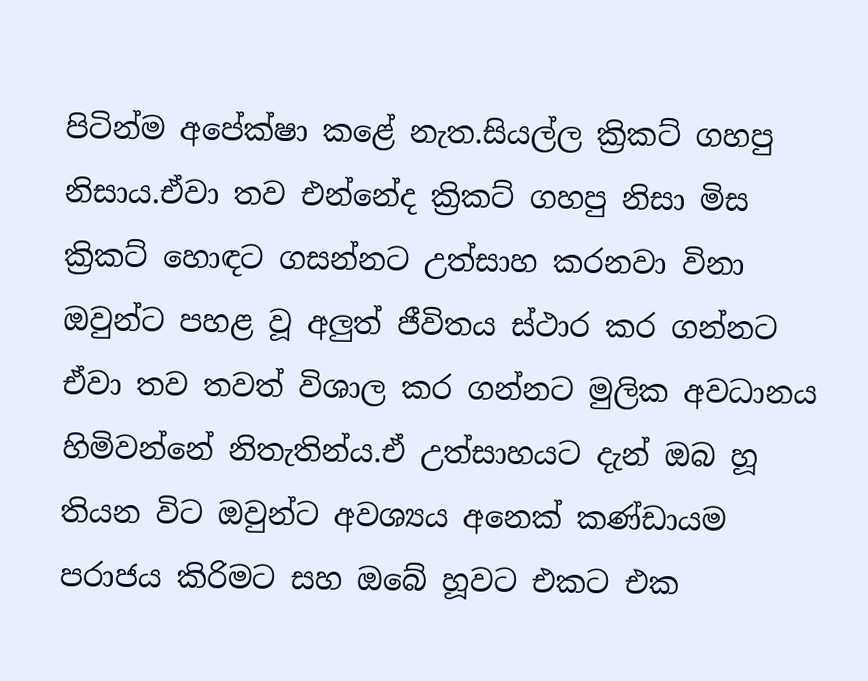පිටින්ම අපේක්ෂා කළේ නැත.සියල්ල ක්‍රිකට් ගහපු නිසාය.ඒවා තව එන්නේද ක්‍රිකට් ගහපු නිසා මිස ක්‍රිකට් හොඳට ගසන්නට උත්සාහ කරනවා විනා ඔවුන්ට පහළ වූ අලුත් ජීවිතය ස්ථාර කර ගන්නට ඒවා තව තවත් විශාල කර ගන්නට මුලික අවධානය හිමිවන්නේ නිතැතින්ය.ඒ උත්සාහයට දැන් ඔබ හූ තියන විට ඔවුන්ට අවශ්‍යය අනෙක් කණ්ඩායම පරාජය කිරිමට සහ ඔබේ හූවට එකට එක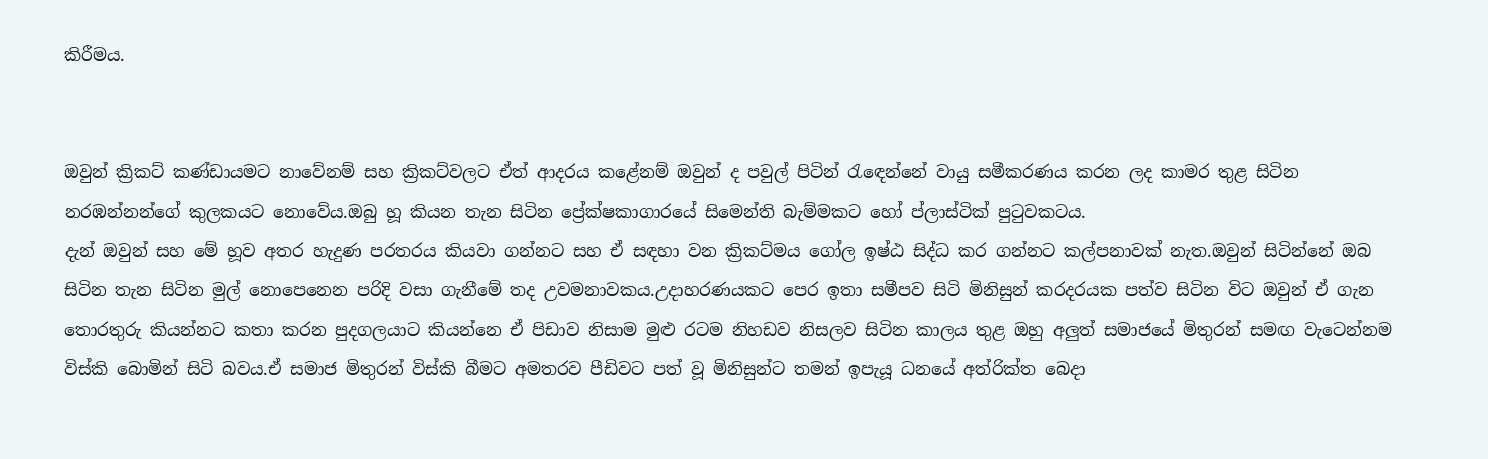කිරීමය.


ඔවුන් ක්‍රිකට් කණ්ඩායමට නාවේනම් සහ ක්‍රිකට්වලට ඒත් ආදරය කළේනම් ඔවුන් ද පවුල් පිටින් රැඳෙන්නේ වායු සමීකරණය කරන ලද කාමර තුළ සිටින නරඹන්නන්ගේ කුලකයට නොවේය.ඔබු හූ කියන තැන සිටින ප්‍රේක්ෂකාගාරයේ සිමෙන්ති බැම්මකට හෝ ප්ලාස්ටික් පුටුවකටය.
දැන් ඔවුන් සහ මේ හූව අතර හැදුණ පරතරය කියවා ගන්නට සහ ඒ සඳහා වන ක්‍රිකට්මය ගෝල ඉෂ්ඨ සිද්ධ කර ගන්නට කල්පනාවක් නැත.ඔවුන් සිටින්නේ ඔබ සිටින තැන සිටින මුල් නොපෙනෙන පරිදි වසා ගැනීමේ තද උවමනාවකය.උදාහරණයකට පෙර ඉතා සමීපව සිටි මිනිසුන් කරදරයක පත්ව සිටින විට ඔවුන් ඒ ගැන තොරතුරු කියන්නට කතා කරන පුදගලයාට කියන්නෙ ඒ පිඩාව නිසාම මුළු රටම නිහඩව නිසලව සිටින කාලය තුළ ඔහු අලුත් සමාජයේ මිතුරන් සමඟ වැටෙන්නම විස්කි බොමින් සිටි බවය.ඒ සමාජ මිතුරන් විස්කි බීමට අමතරව පීඩිවට පත් වූ මිනිසුන්ට තමන් ඉපැයූ ධනයේ අත්රික්ත බෙදා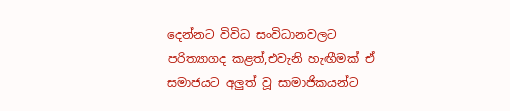දෙන්නට විවිධ සංවිධානවලට පරිත්‍යාගද කළත්,එවැනි හැඟීමක් ඒ සමාජයට අලුත් වූ සාමාජිකයන්ට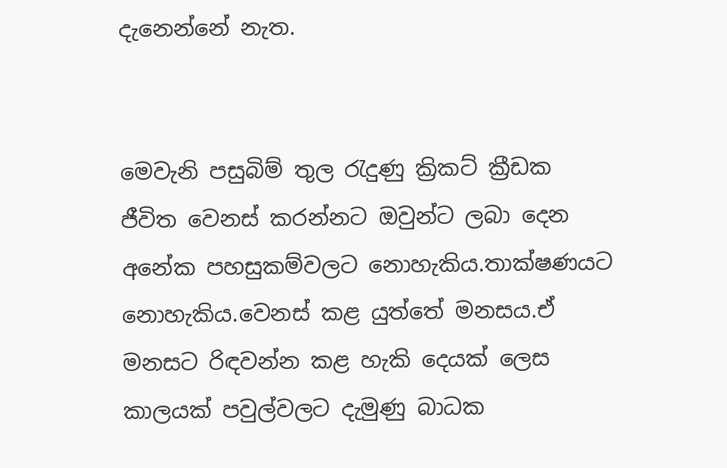දැනෙන්නේ නැත.


මෙවැනි පසුබිම් තුල රැදුණු ක්‍රිකට් ක්‍රීඩක ජීවිත වෙනස් කරන්නට ඔවුන්ට ලබා දෙන අනේක පහසුකම්වලට නොහැකිය.තාක්ෂණයට නොහැකිය.වෙනස් කළ යුත්තේ මනසය.ඒ මනසට රිඳවන්න කළ හැකි දෙයක් ලෙස කාලයක් පවුල්වලට දැමුණු බාධක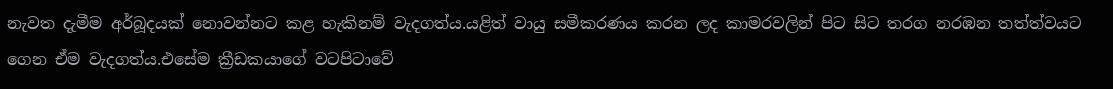නැවත දැමීම අර්බූදයක් නොවන්නට කළ හැකිනම් වැදගත්ය.යළිත් වායු සමීකරණය කරන ලද කාමරවලින් පිට සිට තරග නරඹන තත්ත්වයට ගෙන ඒම වැදගත්ය.එසේම ක්‍රීඩකයාගේ වටපිටාවේ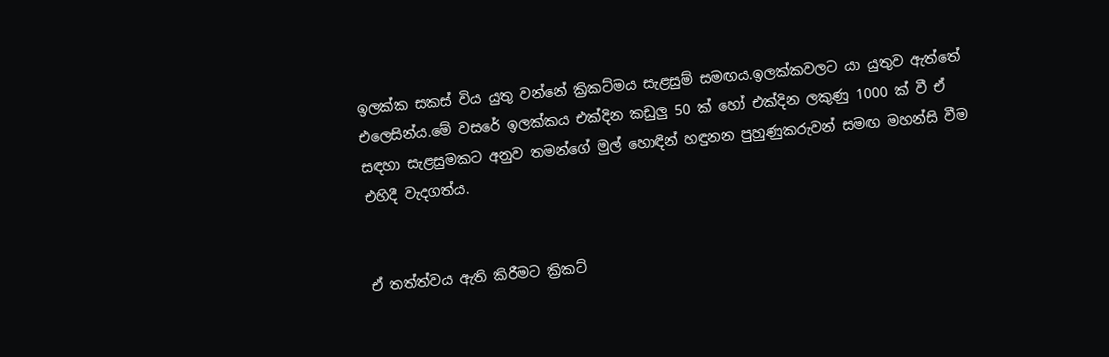ඉලක්ක සකස් විය යුතු වන්නේ ක්‍රිකට්මය සැළසුම් සමඟය.ඉලක්කවලට යා යුතුව ඇත්තේ එලෙසින්ය.මේ වසරේ ඉලක්කය එක්දින කඩුලු 50 ක් හෝ එක්දින ලකුණු 1000 ක් වී ඒ සඳහා සැළසුමකට අනුව තමන්ගේ මුල් හොඳින් හඳුනන පුහුණුකරුවන් සමඟ මහන්සි වීම එහිදී වැදගත්ය.


ඒ තත්ත්වය ඇති කිරීමට ක්‍රිකට්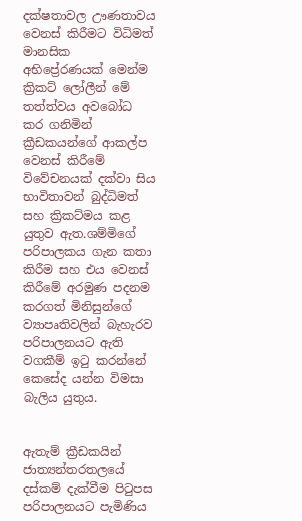දක්ෂතාවල ඌණතාවය වෙනස් කිරීමට විධිමත් මානසික අභිප්‍රේරණයක් මෙන්ම ක්‍රිකට් ලෝලීන් මේ තත්ත්වය අවබෝධ කර ගනිමින් ක්‍රීඩකයන්ගේ ආකල්ප වෙනස් කිරීමේ විවේචනයක් දක්වා සිය භාවිතාවන් බුද්ධිමත් සහ ක්‍රිකට්මය කළ යුතුව ඇත.ශම්මිගේ පරිපාලකය ගැන කතා කිරීම සහ එය වෙනස් කිරීමේ අරමුණ පදනම කරගත් මිනිසුන්ගේ ව්‍යාපෘතිවලින් බැහැරව පරිපාලනයට ඇති වගකීම් ඉටු කරන්නේ කෙසේද යන්න විමසා බැලිය යුතුය.


ඇතැම් ක්‍රීඩකයින් ජාත්‍යන්තරතලයේ දස්කම් දැක්වීම පිටුපස පරිපාලනයට පැමිණිය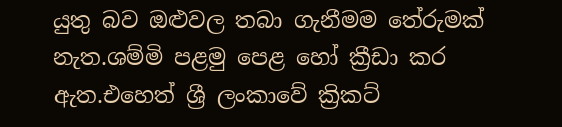යුතු බව ඔළුවල තබා ගැනීමම තේරුමක් නැත.ශම්මි පළමු පෙළ හෝ ක්‍රීඩා කර ඇත.එහෙත් ශ්‍රී ලංකාවේ ක්‍රිකට්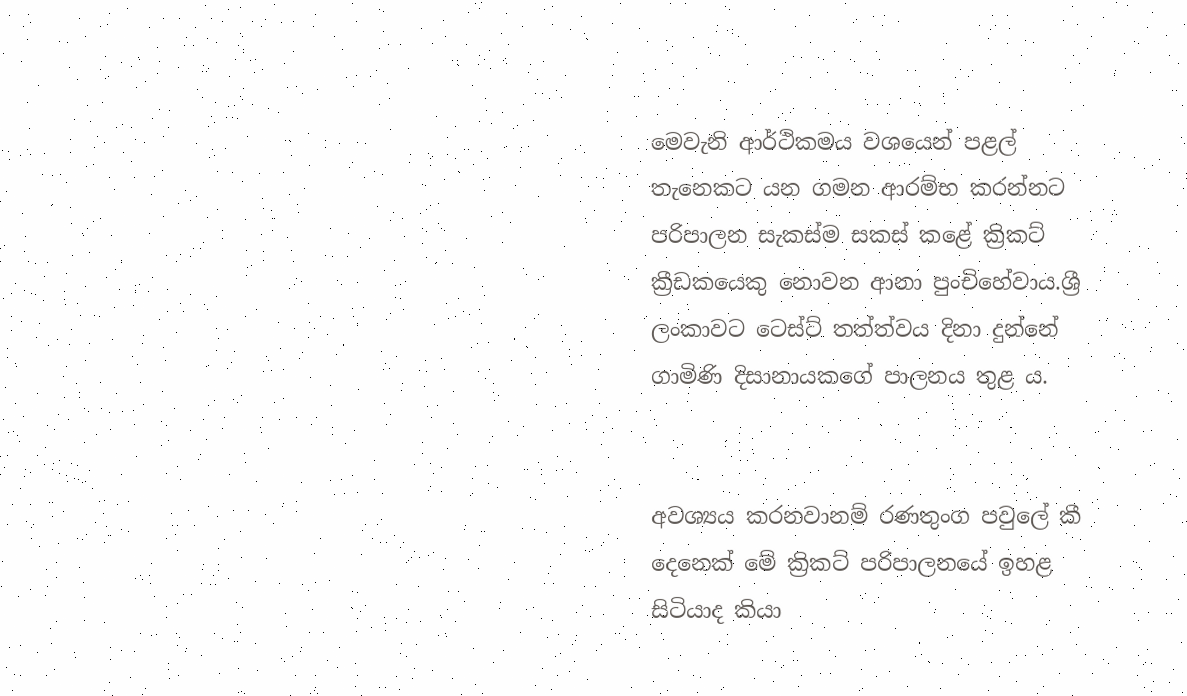මෙවැනි ආර්ථිකමය වශයෙන් පළල් තැනෙකට යන ගමන ආරම්භ කරන්නට පරිපාලන සැකස්ම සකස් කළේ ක්‍රිකට් ක්‍රීඩකයෙකු නොවන ආනා පුංචිහේවාය.ශ්‍රී ලංකාවට ටෙස්ට් තත්ත්වය දිනා දුන්නේ ගාමිණි දිසානායකගේ පාලනය තුළ ය.


අවශ්‍යය කරනවානම් රණතුංග පවුලේ කී දෙනෙක් මේ ක්‍රිකට් පරිපාලනයේ ඉහළ සිටියාද කියා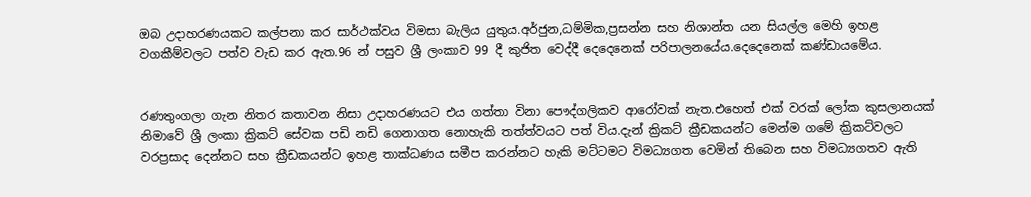ඔබ උදාහරණයකට කල්පනා කර සාර්ථක්වය විමසා බැලිය යුතුය.අර්ජුන,ධම්මික,ප්‍රසන්න සහ නිශාන්ත යන සියල්ල මෙහි ඉහළ වගකීම්වලට පත්ව වැඩ කර ඇත.96 න් පසුව ශ්‍රී ලංකාව 99 දී කුජිත වෙද්දී දෙදෙනෙක් පරිපාලනයේය.දෙදෙනෙක් කණ්ඩායමේය.


රණතුංගලා ගැන නිතර කතාවන නිසා උදාහරණයට එය ගත්තා විනා පෞද්ගලිකව ආරෝවක් නැත.එහෙත් එක් වරක් ලෝක කුසලානයක් නිමාවේ ශ්‍රී ලංකා ක්‍රිකට් සේවක පඩි නඩි ගෙනාගත නොහැකි තත්ත්වයට පත් විය.දැන් ක්‍රිකට් ක්‍රීඩකයන්ට මෙන්ම ගමේ ක්‍රිකට්වලට වරප්‍රසාද දෙන්නට සහ ක්‍රීඩකයන්ට ඉහළ තාක්ධණය සමීප කරන්නට හැකි මට්ටමට විමධ්‍යගත වෙමින් තිබෙන සහ විමධ්‍යගතව ඇති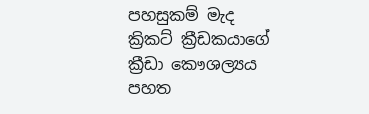පහසුකම් මැද ක්‍රිකට් ක්‍රීඩකයාගේ ක්‍රීඩා කෞශල්‍යය පහත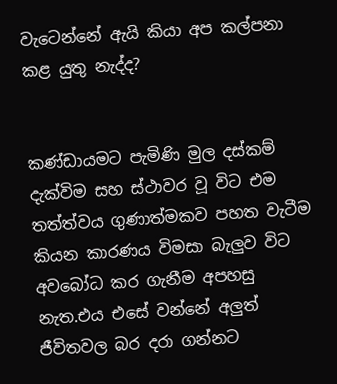වැටෙන්නේ ඇයි කියා අප කල්පනා කළ යුතු නැද්ද?


කණ්ඩායමට පැමිණි මුල දස්කම් දැක්විම සහ ස්ථාවර වූ විට එම තත්ත්වය ගුණාත්මකව පහත වැටීම කියන කාරණය විමසා බැලුව විට අවබෝධ කර ගැනීම අපහසු නැත.එය එසේ වන්නේ අලුත් ජීවිතවල බර දරා ගන්නට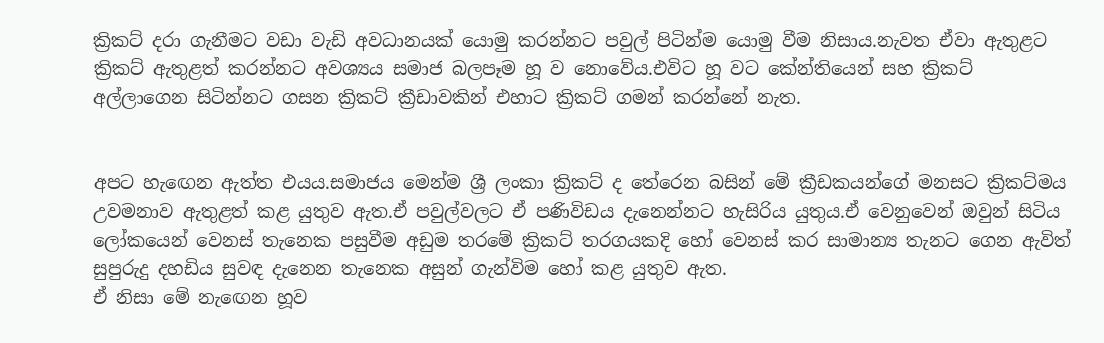ක්‍රිකට් දරා ගැනීමට වඩා වැඩි අවධානයක් යොමු කරන්නට පවුල් පිටින්ම යොමු වීම නිසාය.නැවත ඒවා ඇතුළට ක්‍රිකට් ඇතුළත් කරන්නට අවශ්‍යය සමාජ බලපෑම හූ ව නොවේය.එවිට හූ වට කේන්තියෙන් සහ ක්‍රිකට් අල්ලාගෙන සිටින්නට ගසන ක්‍රිකට් ක්‍රීඩාවකින් එහාට ක්‍රිකට් ගමන් කරන්නේ නැත.


අපට හැඟෙන ඇත්ත එයය.සමාජය මෙන්ම ශ්‍රී ලංකා ක්‍රිකට් ද තේරෙන බසින් මේ ක්‍රීඩකයන්ගේ මනසට ක්‍රිකට්මය උවමනාව ඇතුළත් කළ යුතුව ඇත.ඒ පවුල්වලට ඒ පණිවිඩය දැනෙන්නට හැසිරිය යුතුය.ඒ වෙනුවෙන් ඔවුන් සිටිය ලෝකයෙන් වෙනස් තැනෙක පසුවීම අඩුම තරමේ ක්‍රිකට් තරගයකදි හෝ වෙනස් කර සාමාන්‍ය තැනට ගෙන ඇවිත් සුපුරුදු දහඩිය සුවඳ දැනෙන තැනෙක අසුන් ගැන්විම හෝ කළ යුතුව ඇත.
ඒ නිසා මේ නැඟෙන හූව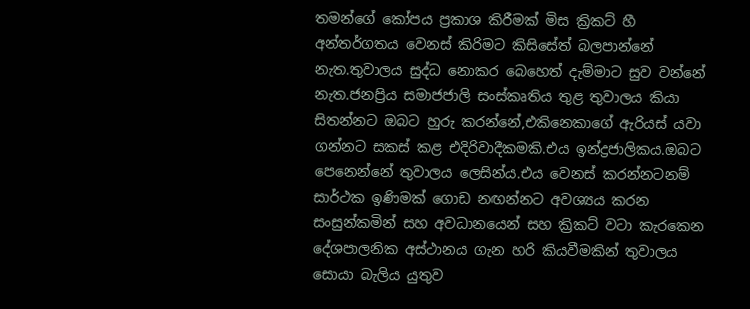තමන්ගේ කෝපය ප්‍රකාශ කිරීමක් මිස ක්‍රිකට් හී අන්තර්ගතය වෙනස් කිරිමට කිසිසේත් බලපාන්නේ නැත.තුවාලය සුද්ධ නොකර බෙහෙත් දැම්මාට සුව වන්නේ නැත.ජනප්‍රිය සමාජජාලි සංස්කෘතිය තුළ තුවාලය කියා සිතන්නට ඔබට හුරු කරන්නේ,එකිනෙකාගේ ඇරියස් යවා ගන්නට සකස් කළ එදිරිවාදීකමකි.එය ඉන්ද්‍රජාලිකය.ඔබට පෙනෙන්නේ තුවාලය ලෙසින්ය.එය වෙනස් කරන්නටනම් සාර්ථක ඉණිමක් ගොඩ නඟන්නට අවශ්‍යය කරන සංසුන්කමින් සහ අවධානයෙන් සහ ක්‍රිකට් වටා කැරකෙන දේශපාලනික අස්ථානය ගැන හරි කියවීමකින් තුවාලය සොයා බැලිය යුතුව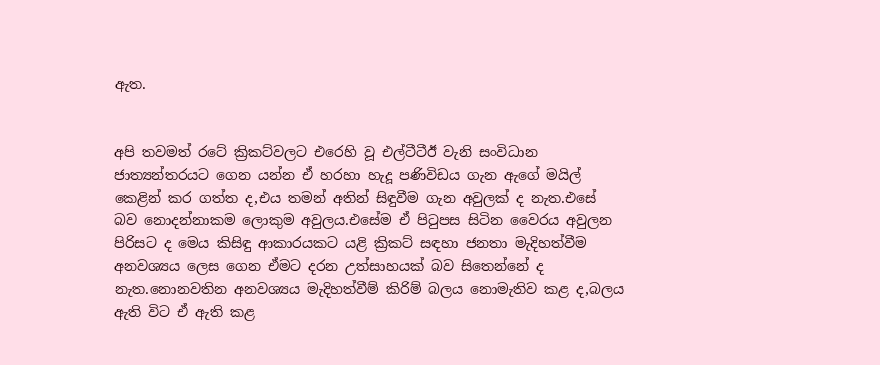ඇත.


අපි තවමත් රටේ ක්‍රිකට්වලට එරෙහි වූ එල්ටීටීඊ වැනි සංවිධාන ජාත්‍යන්තරයට ගෙන යන්න ඒ හරහා හැදූ පණිවිඩය ගැන ඇගේ මයිල් කෙළින් කර ගත්ත ද,එය තමන් අතින් සිඳුවීම ගැන අවුලක් ද නැත.එසේ බව නොදන්නාකම ලොකුම අවුලය.එසේම ඒ පිටුපස සිටින වෛරය අවුලන පිරිසට ද මෙය කිසිඳු ආකාරයකට යළි ක්‍රිකට් සඳහා ජනතා මැදිහත්වීම අනවශ්‍යය ලෙස ගෙන ඒමට දරන උත්සාහයක් බව සිතෙන්නේ ද නැත.නොනවතින අනවශ්‍යය මැදිහත්වීම් කිරිම් බලය නොමැතිව කළ ද,බලය ඇති විට ඒ ඇති කළ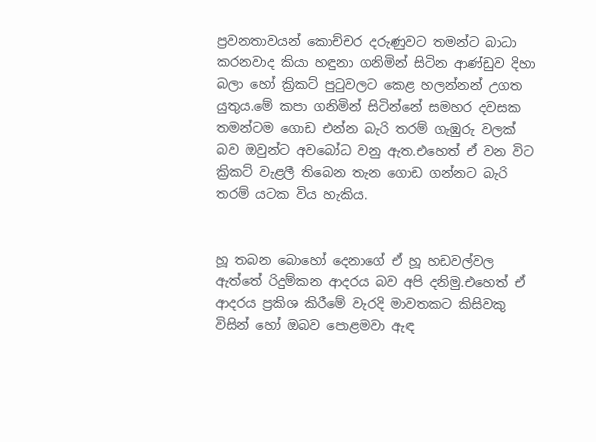ප්‍රවනතාවයන් කොච්චර දරුණුවට තමන්ට බාධා කරනවාද කියා හඳුනා ගනිමින් සිටින ආණ්ඩුව දිහා බලා හෝ ක්‍රිකට් පුටුවලට කෙළ හලන්නන් උගත යුතුය.මේ කපා ගනිමින් සිටින්නේ සමහර දවසක තමන්ටම ගොඩ එන්න බැරි තරම් ගැඹුරු වලක් බව ඔවුන්ට අවබෝධ වනු ඇත.එහෙත් ඒ වන විට ක්‍රිකට් වැළලී තිබෙන තැන ගොඩ ගන්නට බැරි තරම් යටක විය හැකිය.


හූ තබන බොහෝ දෙනාගේ ඒ හූ හඩවල්වල ඇත්තේ රිදුම්කන ආදරය බව අපි දනිමු.එහෙත් ඒ ආදරය ප්‍රකිශ කිරීමේ වැරදි මාවතකට කිසිවකු විසින් හෝ ඔබව පොළමවා ඇඳ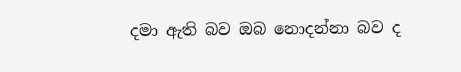දමා ඇති බව ඔබ නොදන්නා බව ද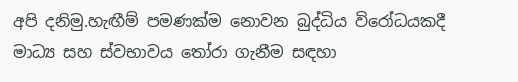අපි දනිමු.හැඟීම් පමණක්ම නොවන බුද්ධිය විරෝධයකදී මාධ්‍ය සහ ස්වභාවය තෝරා ගැනීම සඳහා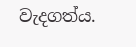වැදගත්ය.